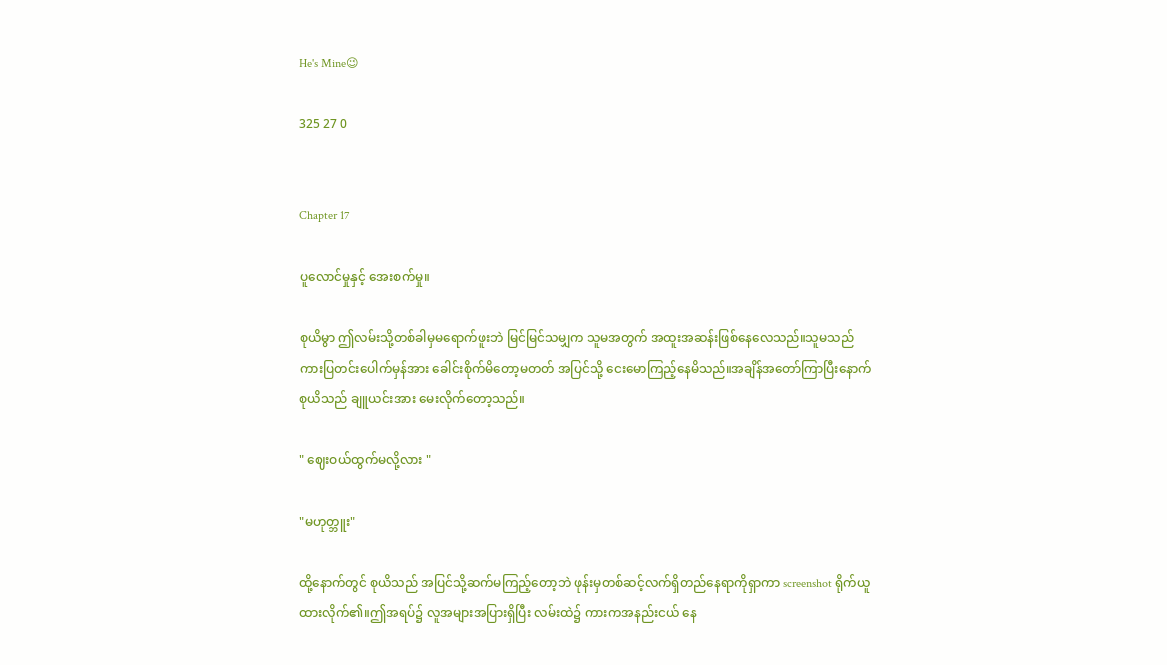He's Mine😉

325 27 0


Chapter 17

ပူလောင်မှုနှင့် အေးစက်မှု။

စုယိမွာ ဤလမ်းသို့တစ်ခါမှမရောက်ဖူးဘဲ မြင်မြင်သမျှက သူမအတွက် အထူးအဆန်းဖြစ်နေလေသည်။သူမသည် ကားပြတင်းပေါက်မှန်အား ခေါင်းစိုက်မိတော့မတတ် အပြင်သို့ ငေးမောကြည့်နေမိသည်။အချိန်အတော်ကြာပြီးနောက် စုယိသည် ချူယင်းအား မေးလိုက်တော့သည်။

" ဈေးဝယ်ထွက်မလို့လား "

"မဟုတ္ဘူး"

ထို့နောက်တွင် စုယိသည် အပြင်သို့ဆက်မကြည့်တော့ဘဲ ဖုန်းမှတစ်ဆင့်လက်ရှိတည်နေရာကိုရှာကာ screenshot ရိုက်ယူထားလိုက်၏။ဤအရပ်၌ လူအများအပြားရှိပြီး လမ်းထဲ၌ ကားကအနည်းငယ် နေ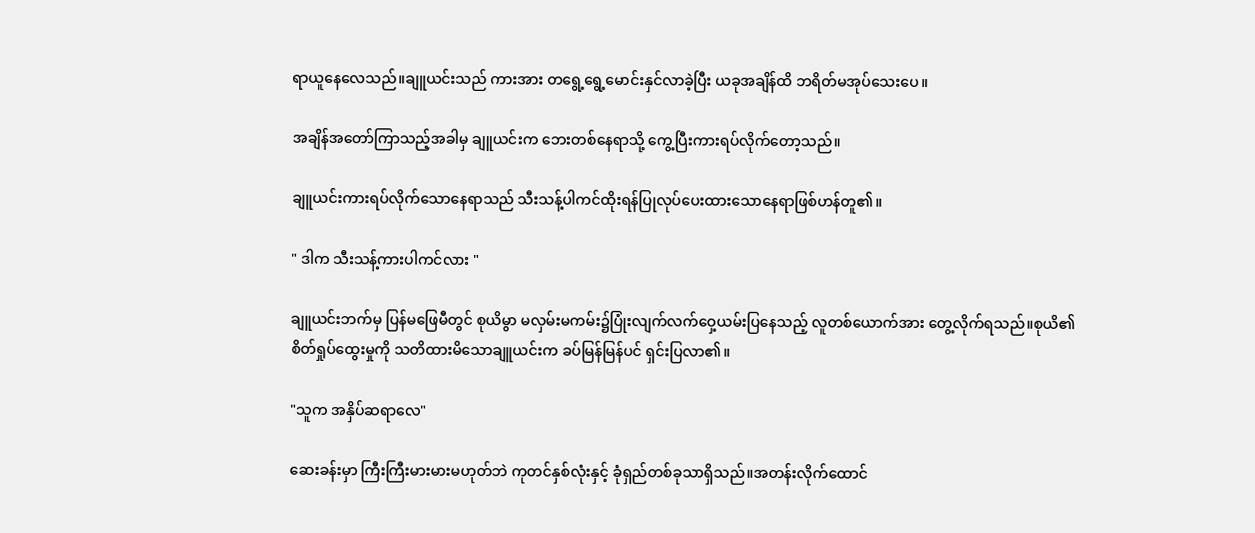ရာယူနေလေသည်။ချူယင်းသည် ကားအား တရွေ့ရွေ့မောင်းနှင်လာခဲ့ပြီး ယခုအချိန်ထိ ဘရိတ်မအုပ်သေးပေ။

အချိန်အတော်ကြာသည့်အခါမှ ချူယင်းက ဘေးတစ်နေရာသို့ ကွေ့ပြီးကားရပ်လိုက်တော့သည်။

ချူယင်းကားရပ်လိုက်သောနေရာသည် သီးသန့်ပါကင်ထိုးရန်ပြုလုပ်ပေးထားသောနေရာဖြစ်ဟန်တူ၏။

" ဒါက သီးသန့်ကားပါကင်လား "

ချူယင်းဘက်မှ ပြန်မဖြေမီတွင် စုယိမွာ မလှမ်းမကမ်း၌ပြုံးလျက်လက်ဝှေ့ယမ်းပြနေသည့် လူတစ်ယောက်အား တွေ့လိုက်ရသည်။စုယိ၏ စိတ်ရှုပ်ထွေးမှုကို သတိထားမိသောချူယင်းက ခပ်မြန်မြန်ပင် ရှင်းပြလာ၏။

"သူက အနှိပ်ဆရာလေ"

ဆေးခန်းမှာ ကြီးကြီးမားမားမဟုတ်ဘဲ ကုတင်နှစ်လုံးနှင့် ခုံရှည်တစ်ခုသာရှိသည်။အတန်းလိုက်ထောင်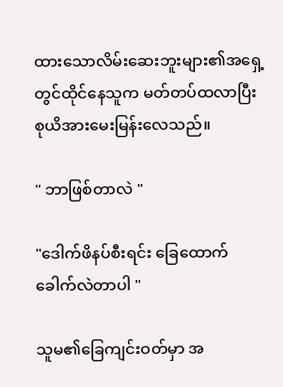ထားသောလိမ်းဆေးဘူးများ၏အရှေ့တွင်ထိုင်နေသူက မတ်တပ်ထလာပြီး စုယိအားမေးမြန်းလေသည်။

" ဘာဖြစ်တာလဲ "

"ဒေါက်ဖိနပ်စီးရင်း ခြေထောက်ခေါက်လဲတာပါ "

သူမ၏ခြေကျင်းဝတ်မှာ အ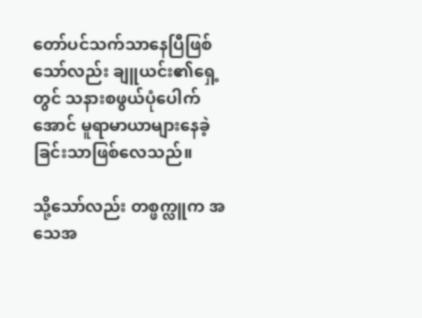တော်ပင်သက်သာနေပြီဖြစ်သော်လည်း ချူယင်း၏ရှေ့တွင် သနားစဖွယ်ပုံပေါက်အောင် မူရာမာယာများနေခဲ့ခြင်းသာဖြစ်လေသည်။

သို့သော်လည်း တစ္ဖက္လူက အသေအ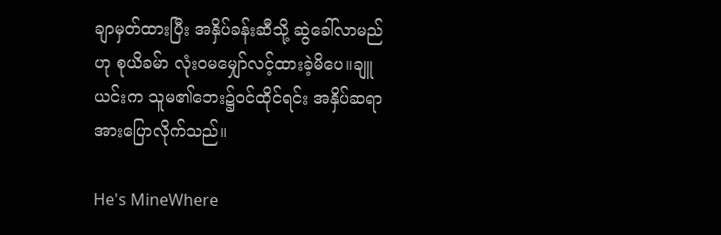ချာမှတ်ထားပြီး အနှိပ်ခန်းဆီသို့ ဆွဲခေါ်လာမည်ဟု စုယိခမ်ာ လုံး၀မမျှော်လင့်ထားခဲ့မိပေ။ချူယင်းက သူမ၏ဘေး၌ဝင်ထိုင်ရင်း အနှိပ်ဆရာအားပြောလိုက်သည်။

He's MineWhere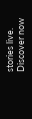stories live. Discover now